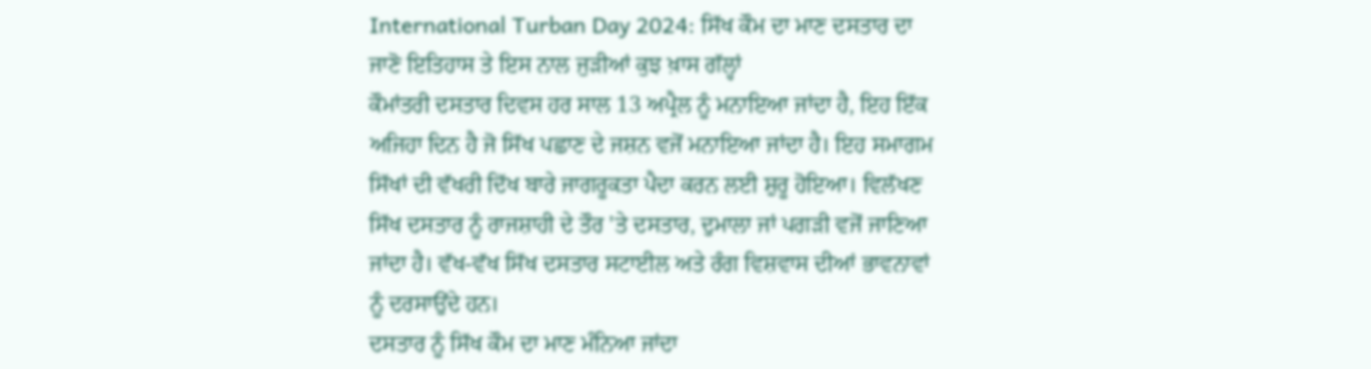International Turban Day 2024: ਸਿੱਖ ਕੌਮ ਦਾ ਮਾਣ ਦਸਤਾਰ ਦਾ ਜਾਣੋ ਇਤਿਹਾਸ ਤੇ ਇਸ ਨਾਲ ਜੁੜੀਆਂ ਕੁਝ ਖ਼ਾਸ ਗੱਲ੍ਹਾਂ
ਕੌਮਾਂਤਰੀ ਦਸਤਾਰ ਦਿਵਸ ਹਰ ਸਾਲ 13 ਅਪ੍ਰੈਲ ਨੂੰ ਮਨਾਇਆ ਜਾਂਦਾ ਹੈ, ਇਹ ਇੱਕ ਅਜਿਹਾ ਦਿਨ ਹੈ ਜੋ ਸਿੱਖ ਪਛਾਣ ਦੇ ਜਸ਼ਨ ਵਜੋਂ ਮਨਾਇਆ ਜਾਂਦਾ ਹੈ। ਇਹ ਸਮਾਗਮ ਸਿੱਖਾਂ ਦੀ ਵੱਖਰੀ ਦਿੱਖ ਬਾਰੇ ਜਾਗਰੂਕਤਾ ਪੈਦਾ ਕਰਨ ਲਈ ਸ਼ੁਰੂ ਹੋਇਆ। ਵਿਲੱਖਣ ਸਿੱਖ ਦਸਤਾਰ ਨੂੰ ਰਾਜਸ਼ਾਹੀ ਦੇ ਤੌਰ 'ਤੇ ਦਸਤਾਰ, ਦੁਮਾਲਾ ਜਾਂ ਪਗੜੀ ਵਜੋਂ ਜਾਣਿਆ ਜਾਂਦਾ ਹੈ। ਵੱਖ-ਵੱਖ ਸਿੱਖ ਦਸਤਾਰ ਸਟਾਈਲ ਅਤੇ ਰੰਗ ਵਿਸ਼ਵਾਸ ਦੀਆਂ ਭਾਵਨਾਵਾਂ ਨੂੰ ਦਰਸਾਉਂਦੇ ਹਨ।
ਦਸਤਾਰ ਨੂੰ ਸਿੱਖ ਕੌਮ ਦਾ ਮਾਣ ਮੰਨਿਆ ਜਾਂਦਾ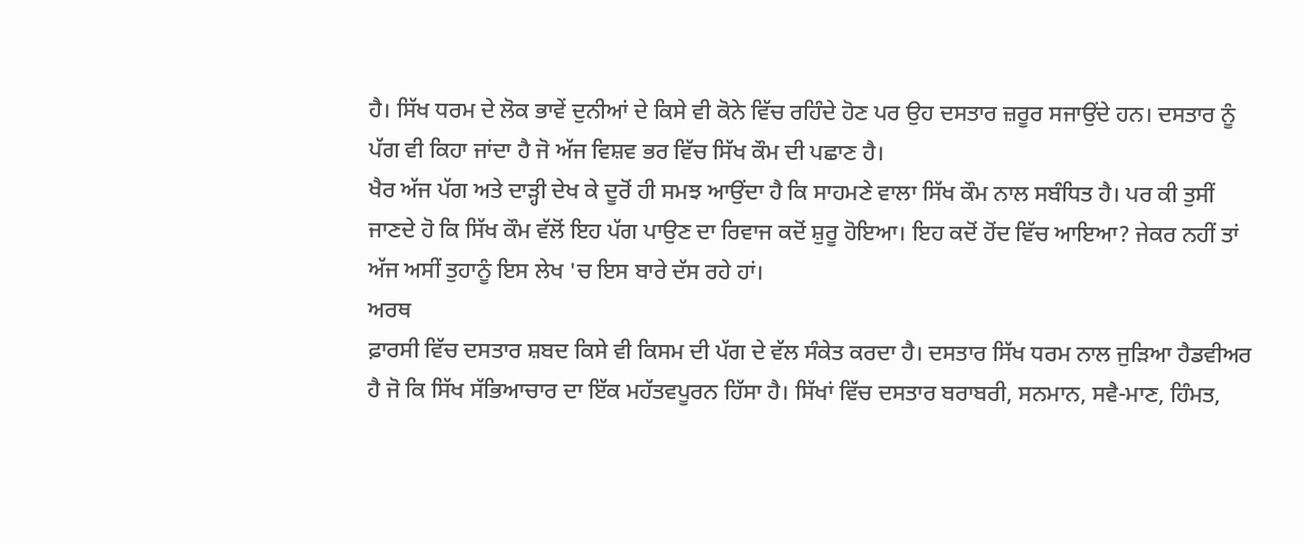ਹੈ। ਸਿੱਖ ਧਰਮ ਦੇ ਲੋਕ ਭਾਵੇਂ ਦੁਨੀਆਂ ਦੇ ਕਿਸੇ ਵੀ ਕੋਨੇ ਵਿੱਚ ਰਹਿੰਦੇ ਹੋਣ ਪਰ ਉਹ ਦਸਤਾਰ ਜ਼ਰੂਰ ਸਜਾਉਂਦੇ ਹਨ। ਦਸਤਾਰ ਨੂੰ ਪੱਗ ਵੀ ਕਿਹਾ ਜਾਂਦਾ ਹੈ ਜੋ ਅੱਜ ਵਿਸ਼ਵ ਭਰ ਵਿੱਚ ਸਿੱਖ ਕੌਮ ਦੀ ਪਛਾਣ ਹੈ।
ਖੈਰ ਅੱਜ ਪੱਗ ਅਤੇ ਦਾੜ੍ਹੀ ਦੇਖ ਕੇ ਦੂਰੋਂ ਹੀ ਸਮਝ ਆਉਂਦਾ ਹੈ ਕਿ ਸਾਹਮਣੇ ਵਾਲਾ ਸਿੱਖ ਕੌਮ ਨਾਲ ਸਬੰਧਿਤ ਹੈ। ਪਰ ਕੀ ਤੁਸੀਂ ਜਾਣਦੇ ਹੋ ਕਿ ਸਿੱਖ ਕੌਮ ਵੱਲੋਂ ਇਹ ਪੱਗ ਪਾਉਣ ਦਾ ਰਿਵਾਜ ਕਦੋਂ ਸ਼ੁਰੂ ਹੋਇਆ। ਇਹ ਕਦੋਂ ਹੋਂਦ ਵਿੱਚ ਆਇਆ? ਜੇਕਰ ਨਹੀਂ ਤਾਂ ਅੱਜ ਅਸੀਂ ਤੁਹਾਨੂੰ ਇਸ ਲੇਖ 'ਚ ਇਸ ਬਾਰੇ ਦੱਸ ਰਹੇ ਹਾਂ।
ਅਰਥ
ਫ਼ਾਰਸੀ ਵਿੱਚ ਦਸਤਾਰ ਸ਼ਬਦ ਕਿਸੇ ਵੀ ਕਿਸਮ ਦੀ ਪੱਗ ਦੇ ਵੱਲ ਸੰਕੇਤ ਕਰਦਾ ਹੈ। ਦਸਤਾਰ ਸਿੱਖ ਧਰਮ ਨਾਲ ਜੁੜਿਆ ਹੈਡਵੀਅਰ ਹੈ ਜੋ ਕਿ ਸਿੱਖ ਸੱਭਿਆਚਾਰ ਦਾ ਇੱਕ ਮਹੱਤਵਪੂਰਨ ਹਿੱਸਾ ਹੈ। ਸਿੱਖਾਂ ਵਿੱਚ ਦਸਤਾਰ ਬਰਾਬਰੀ, ਸਨਮਾਨ, ਸਵੈ-ਮਾਣ, ਹਿੰਮਤ,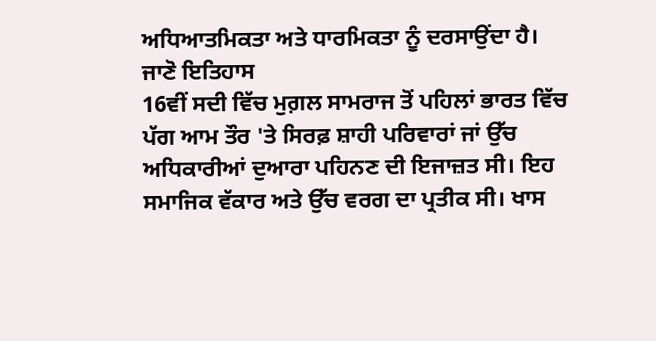ਅਧਿਆਤਮਿਕਤਾ ਅਤੇ ਧਾਰਮਿਕਤਾ ਨੂੰ ਦਰਸਾਉਂਦਾ ਹੈ।
ਜਾਣੋ ਇਤਿਹਾਸ
16ਵੀਂ ਸਦੀ ਵਿੱਚ ਮੁਗ਼ਲ ਸਾਮਰਾਜ ਤੋਂ ਪਹਿਲਾਂ ਭਾਰਤ ਵਿੱਚ ਪੱਗ ਆਮ ਤੌਰ 'ਤੇ ਸਿਰਫ਼ ਸ਼ਾਹੀ ਪਰਿਵਾਰਾਂ ਜਾਂ ਉੱਚ ਅਧਿਕਾਰੀਆਂ ਦੁਆਰਾ ਪਹਿਨਣ ਦੀ ਇਜਾਜ਼ਤ ਸੀ। ਇਹ ਸਮਾਜਿਕ ਵੱਕਾਰ ਅਤੇ ਉੱਚ ਵਰਗ ਦਾ ਪ੍ਰਤੀਕ ਸੀ। ਖਾਸ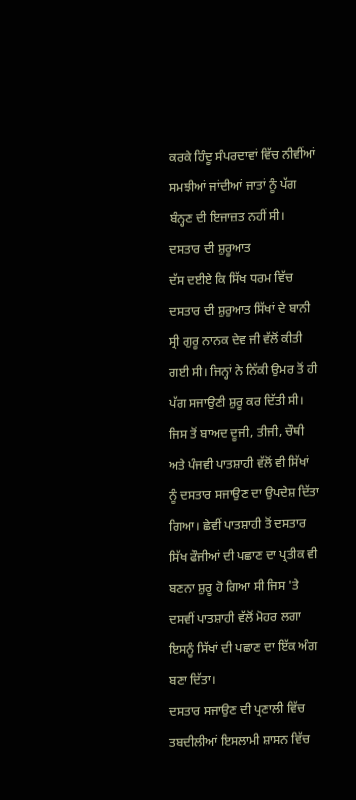ਕਰਕੇ ਹਿੰਦੂ ਸੰਪਰਦਾਵਾਂ ਵਿੱਚ ਨੀਵੀਂਆਂ ਸਮਝੀਆਂ ਜਾਂਦੀਆਂ ਜਾਤਾਂ ਨੂੰ ਪੱਗ ਬੰਨ੍ਹਣ ਦੀ ਇਜਾਜ਼ਤ ਨਹੀਂ ਸੀ।
ਦਸਤਾਰ ਦੀ ਸ਼ੁਰੂਆਤ
ਦੱਸ ਦਈਏ ਕਿ ਸਿੱਖ ਧਰਮ ਵਿੱਚ ਦਸਤਾਰ ਦੀ ਸ਼ੁਰੁਆਤ ਸਿੱਖਾਂ ਦੇ ਬਾਨੀ ਸ੍ਰੀ ਗੁਰੂ ਨਾਨਕ ਦੇਵ ਜੀ ਵੱਲੋਂ ਕੀਤੀ ਗਈ ਸੀ। ਜਿਨ੍ਹਾਂ ਨੇ ਨਿੱਕੀ ਉਮਰ ਤੋਂ ਹੀ ਪੱਗ ਸਜਾਉਣੀ ਸ਼ੁਰੂ ਕਰ ਦਿੱਤੀ ਸੀ। ਜਿਸ ਤੋਂ ਬਾਅਦ ਦੂਜੀ, ਤੀਜੀ, ਚੌਥੀ ਅਤੇ ਪੰਜਵੀ ਪਾਤਸ਼ਾਹੀ ਵੱਲੋਂ ਵੀ ਸਿੱਖਾਂ ਨੂੰ ਦਸਤਾਰ ਸਜਾਉਣ ਦਾ ਉਪਦੇਸ਼ ਦਿੱਤਾ ਗਿਆ। ਛੇਵੀਂ ਪਾਤਸ਼ਾਹੀ ਤੋਂ ਦਸਤਾਰ ਸਿੱਖ ਫੌਜੀਆਂ ਦੀ ਪਛਾਣ ਦਾ ਪ੍ਰਤੀਕ ਵੀ ਬਣਨਾ ਸ਼ੁਰੂ ਹੋ ਗਿਆ ਸੀ ਜਿਸ 'ਤੇ ਦਸਵੀਂ ਪਾਤਸ਼ਾਹੀ ਵੱਲੋਂ ਮੋਹਰ ਲਗਾ ਇਸਨੂੰ ਸਿੱਖਾਂ ਦੀ ਪਛਾਣ ਦਾ ਇੱਕ ਅੰਗ ਬਣਾ ਦਿੱਤਾ।
ਦਸਤਾਰ ਸਜਾਉਣ ਦੀ ਪ੍ਰਣਾਲੀ ਵਿੱਚ ਤਬਦੀਲੀਆਂ ਇਸਲਾਮੀ ਸ਼ਾਸਨ ਵਿੱਚ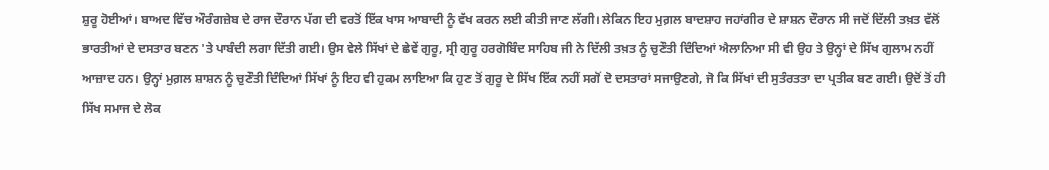ਸ਼ੁਰੂ ਹੋਈਆਂ। ਬਾਅਦ ਵਿੱਚ ਔਰੰਗਜ਼ੇਬ ਦੇ ਰਾਜ ਦੌਰਾਨ ਪੱਗ ਦੀ ਵਰਤੋਂ ਇੱਕ ਖਾਸ ਆਬਾਦੀ ਨੂੰ ਵੱਖ ਕਰਨ ਲਈ ਕੀਤੀ ਜਾਣ ਲੱਗੀ। ਲੇਕਿਨ ਇਹ ਮੁਗ਼ਲ ਬਾਦਸ਼ਾਹ ਜਹਾਂਗੀਰ ਦੇ ਸ਼ਾਸ਼ਨ ਦੌਰਾਨ ਸੀ ਜਦੋਂ ਦਿੱਲੀ ਤਖ਼ਤ ਵੱਲੋਂ ਭਾਰਤੀਆਂ ਦੇ ਦਸਤਾਰ ਬਣਨ 'ਤੇ ਪਾਬੰਦੀ ਲਗਾ ਦਿੱਤੀ ਗਈ। ਉਸ ਵੇਲੇ ਸਿੱਖਾਂ ਦੇ ਛੇਵੇਂ ਗੁਰੂ, ਸ੍ਰੀ ਗੁਰੂ ਹਰਗੋਬਿੰਦ ਸਾਹਿਬ ਜੀ ਨੇ ਦਿੱਲੀ ਤਖ਼ਤ ਨੂੰ ਚੁਣੌਤੀ ਦਿੰਦਿਆਂ ਐਲਾਨਿਆ ਸੀ ਵੀ ਉਹ ਤੇ ਉਨ੍ਹਾਂ ਦੇ ਸਿੱਖ ਗੁਲਾਮ ਨਹੀਂ ਆਜ਼ਾਦ ਹਨ। ਉਨ੍ਹਾਂ ਮੁਗ਼ਲ ਸ਼ਾਸ਼ਨ ਨੂੰ ਚੁਣੌਤੀ ਦਿੰਦਿਆਂ ਸਿੱਖਾਂ ਨੂੰ ਇਹ ਵੀ ਹੁਕਮ ਲਾਇਆ ਕਿ ਹੁਣ ਤੋਂ ਗੁਰੂ ਦੇ ਸਿੱਖ ਇੱਕ ਨਹੀਂ ਸਗੋਂ ਦੋ ਦਸਤਾਰਾਂ ਸਜਾਉਣਗੇ, ਜੋ ਕਿ ਸਿੱਖਾਂ ਦੀ ਸੁਤੰਰਤਤਾ ਦਾ ਪ੍ਰਤੀਕ ਬਣ ਗਈ। ਉਦੋਂ ਤੋਂ ਹੀ ਸਿੱਖ ਸਮਾਜ ਦੇ ਲੋਕ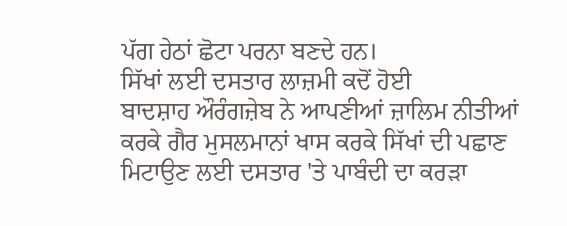ਪੱਗ ਹੇਠਾਂ ਛੋਟਾ ਪਰਨਾ ਬਣਦੇ ਹਨ।
ਸਿੱਖਾਂ ਲਈ ਦਸਤਾਰ ਲਾਜ਼ਮੀ ਕਦੋਂ ਹੋਈ
ਬਾਦਸ਼ਾਹ ਔਰੰਗਜ਼ੇਬ ਨੇ ਆਪਣੀਆਂ ਜ਼ਾਲਿਮ ਨੀਤੀਆਂ ਕਰਕੇ ਗੈਰ ਮੁਸਲਮਾਨਾਂ ਖਾਸ ਕਰਕੇ ਸਿੱਖਾਂ ਦੀ ਪਛਾਣ ਮਿਟਾਉਣ ਲਈ ਦਸਤਾਰ 'ਤੇ ਪਾਬੰਦੀ ਦਾ ਕਰੜਾ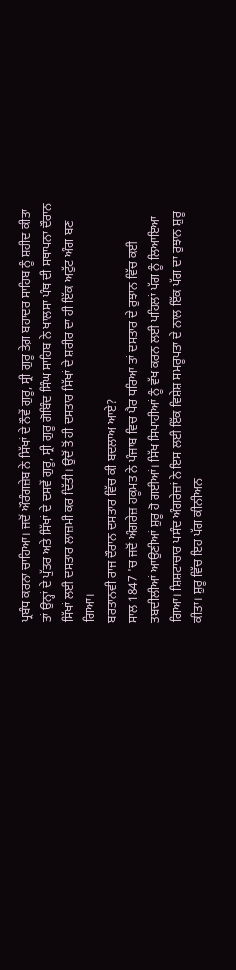ਪ੍ਰਬੰਧ ਕਰਨਾ ਚਾਹਿਆ। ਜਦੋਂ ਔਰੰਗਜ਼ੇਬ ਨੇ ਸਿੱਖਾਂ ਦੇ ਨੌਵੇਂ ਗੁਰੂ, ਸ੍ਰੀ ਗੁਰੂ ਤੇਗ਼ ਬਹਾਦਰ ਸਾਹਿਬ ਨੂੰ ਸ਼ਹੀਦ ਕੀਤਾ ਤਾਂ ਉਨ੍ਹਾਂ ਦੇ ਪੁੱਤਰ ਅਤੇ ਸਿੱਖਾਂ ਦੇ ਦਸਵੇਂ ਗੁਰੂ, ਸ੍ਰੀ ਗੁਰੂ ਗੋਬਿੰਦ ਸਿੰਘ ਸਾਹਿਬ ਨੇ ਖਾਲਸਾ ਪੰਥ ਦੀ ਸਥਾਪਨਾ ਦੌਰਾਨ ਸਿੱਖਾਂ ਲਈ ਦਸਤਾਰ ਲਾਜ਼ਮੀ ਕਰ ਦਿੱਤੀ। ਉਦੋਂ ਤੋਂ ਹੀ ਦਸਤਾਰ ਸਿੱਖਾਂ ਦੇ ਸ਼ਰੀਰ ਦਾ ਹੀ ਇੱਕ ਅਟੁੱਟ ਅੰਗ ਬਣ ਗਿਆ।
ਬਰਤਾਨਵੀ ਰਾਜ ਦੌਰਾਨ ਦਸਤਾਰ ਵਿੱਚ ਕੀ ਬਦਲਾਅ ਆਏ?
ਸਾਲ 1847 'ਚ ਜਦੋਂ ਅੰਗਰੇਜ਼ ਹਕੂਮਤ ਨੇ ਪੰਜਾਬ ਵਿਚ ਪੈਰ ਧਰਿਆ ਤਾਂ ਦਸਤਾਰ ਦੇ ਰੁਝਾਨ ਵਿੱਚ ਕਈ ਤਬਦੀਲੀਆਂ ਆਉਣੀਆਂ ਸ਼ੁਰੂ ਹੋ ਗਈਆਂ। ਸਿੱਖ ਸਿਪਾਹੀਆਂ ਨੂੰ ਵੱਖ ਕਰਨ ਲਈ ਪਹਿਲਾਂ ਪੱਗ ਨੂੰ ਲਿਆਇਆ ਗਿਆ। ਸ਼ਿਸ਼ਟਾਚਾਰ ਪਸੰਦ ਅੰਗਰੇਜ਼ਾਂ ਨੇ ਇਸ ਲਈ ਇੱਕ ਵਿਸ਼ੇਸ਼ ਸਮਰੂਪਤਾ ਦੇ ਨਾਲ ਇੱਕ ਪੱਗ ਦਾ ਰੁਝਾਨ ਸ਼ੁਰੂ ਕੀਤਾ। ਸ਼ੁਰੂ ਵਿੱਚ ਇਹ ਪੱਗ ਕੀਨੀਅਨ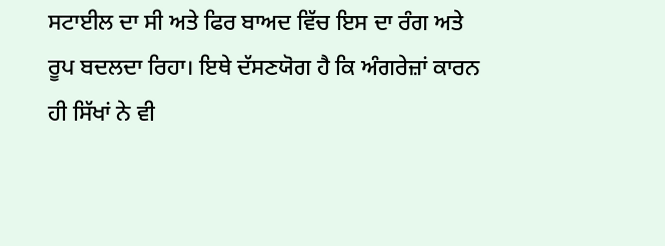ਸਟਾਈਲ ਦਾ ਸੀ ਅਤੇ ਫਿਰ ਬਾਅਦ ਵਿੱਚ ਇਸ ਦਾ ਰੰਗ ਅਤੇ ਰੂਪ ਬਦਲਦਾ ਰਿਹਾ। ਇਥੇ ਦੱਸਣਯੋਗ ਹੈ ਕਿ ਅੰਗਰੇਜ਼ਾਂ ਕਾਰਨ ਹੀ ਸਿੱਖਾਂ ਨੇ ਵੀ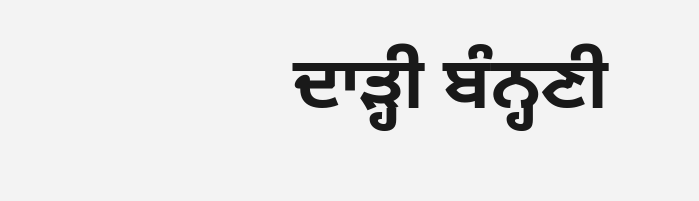ਦਾੜ੍ਹੀ ਬੰਨ੍ਹਣੀ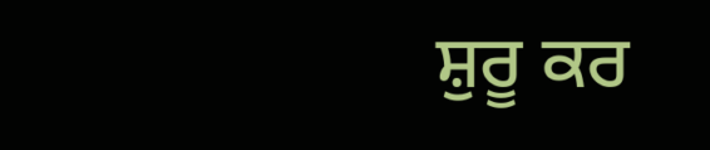ਸ਼ੁਰੂ ਕਰ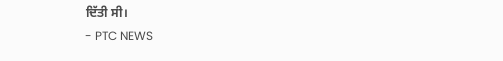ਦਿੱਤੀ ਸੀ।
- PTC NEWS